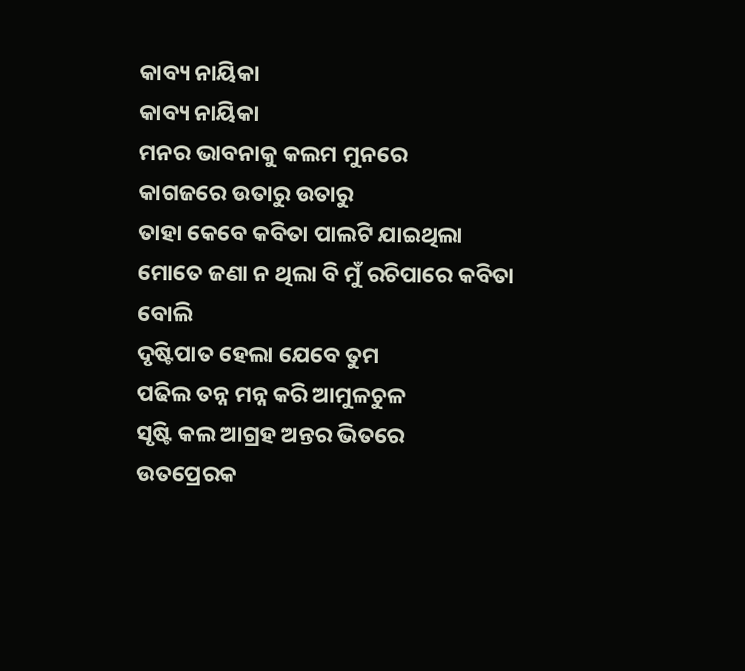କାବ୍ୟ ନାୟିକା
କାବ୍ୟ ନାୟିକା
ମନର ଭାବନାକୁ କଲମ ମୁନରେ
କାଗଜରେ ଉତାରୁ ଉତାରୁ
ତାହା କେବେ କବିତା ପାଲଟି ଯାଇଥିଲା
ମୋତେ ଜଣା ନ ଥିଲା ବି ମୁଁ ରଚିପାରେ କବିତା ବୋଲି
ଦୃଷ୍ଟିପାତ ହେଲା ଯେବେ ତୁମ
ପଢିଲ ତନ୍ନ ମନ୍ନ କରି ଆମୁଳଚୁଳ
ସୃଷ୍ଟି କଲ ଆଗ୍ରହ ଅନ୍ତର ଭିତରେ
ଉତପ୍ରେରକ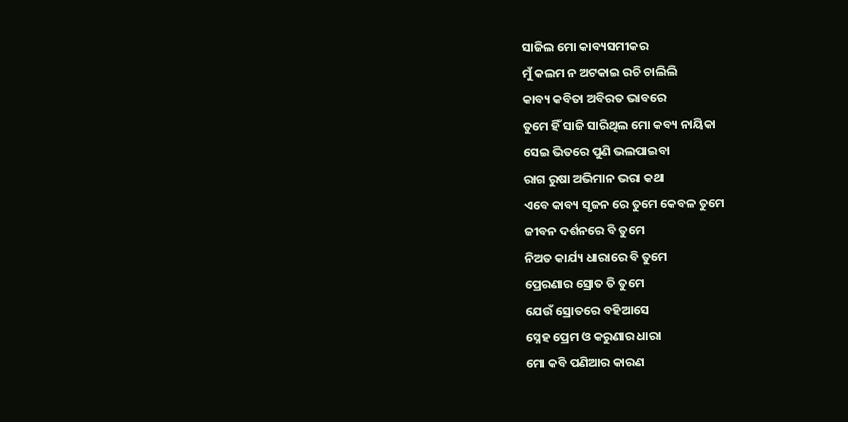ସାଜିଲ ମୋ କାବ୍ୟସମୀକର
ମୁଁ କଲମ ନ ଅଟକାଇ ରଚି ଚାଲିଲି
କାବ୍ୟ କବିତା ଅବିରତ ଭାବରେ
ତୁମେ ହିଁ ସାଜି ସାରିଥିଲ ମୋ କବ୍ୟ ନାୟିକା
ସେଇ ଭିତରେ ପୁଣି ଭଲପାଇବା
ରାଗ ରୁଷା ଅଭିମାନ ଭରା କଥା
ଏବେ କାବ୍ୟ ସୃଜନ ରେ ତୁମେ କେବଳ ତୁମେ
ଜୀବନ ଦର୍ଶନରେ ବି ତୁମେ
ନିଅତ କାର୍ଯ୍ୟ ଧାରାରେ ବି ତୁମେ
ପ୍ରେରଣାର ସ୍ରୋତ ତି ତୁମେ
ଯେଉଁ ସ୍ରୋତରେ ବହିଆସେ
ସ୍ନେହ ପ୍ରେମ ଓ କରୁଣାର ଧାରା
ମୋ କବି ପଣିଆର କାରଣ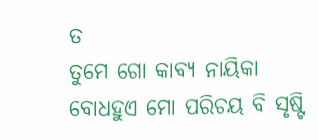ତ
ତୁମେ ଗୋ କାବ୍ୟ ନାୟିକା
ବୋଧହୁଏ ମୋ ପରିଚୟ ବି ସୃଷ୍ଟି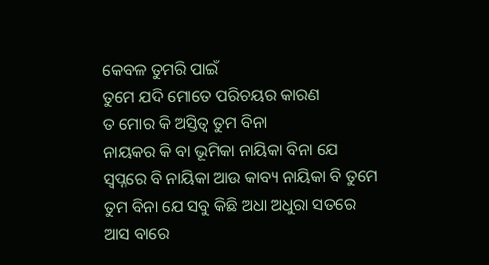କେବଳ ତୁମରି ପାଇଁ
ତୁମେ ଯଦି ମୋତେ ପରିଚୟର କାରଣ
ତ ମୋର କି ଅସ୍ତିତ୍ବ ତୁମ ବିନା
ନାୟକର କି ବା ଭୂମିକା ନାୟିକା ବିନା ଯେ
ସ୍ବପ୍ନରେ ବି ନାୟିକା ଆଉ କାବ୍ୟ ନାୟିକା ବି ତୁମେ
ତୁମ ବିନା ଯେ ସବୁ କିଛି ଅଧା ଅଧୁରା ସତରେ
ଆସ ବାରେ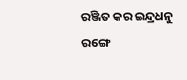ରଞ୍ଜିତ କର ଇନ୍ଦ୍ରଧନୁ ରଙ୍ଗେ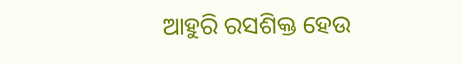ଆହୁରି ରସଶିକ୍ତ ହେଉ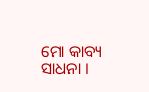ମୋ କାବ୍ୟ ସାଧନା ।